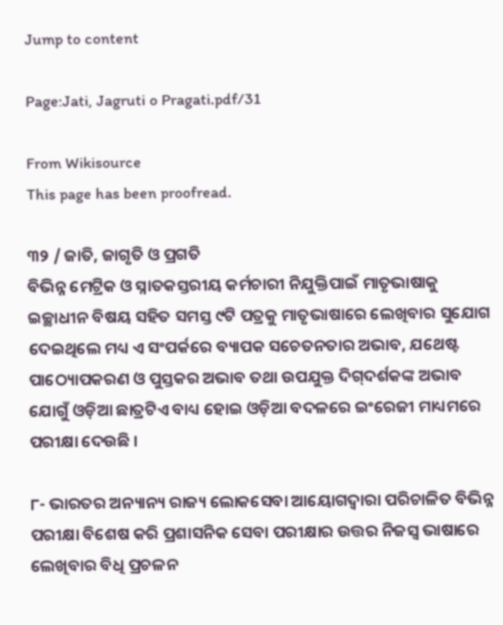Jump to content

Page:Jati, Jagruti o Pragati.pdf/31

From Wikisource
This page has been proofread.

୩୨ / ଜାତି, ଜାଗୃତି ଓ ପ୍ରଗତି
ବିଭିନ୍ନ ମେଟ୍ରିକ ଓ ସ୍ନାତକସ୍ତରୀୟ କର୍ମଚାରୀ ନିଯୁକ୍ତିପାଇଁ ମାତୃଭାଷାକୁ ଇଚ୍ଛାଧୀନ ବିଷୟ ସହିତ ସମସ୍ତ ୯ଟି ପତ୍ରକୁ ମାତୃଭାଷାରେ ଲେଖିବାର ସୁଯୋଗ ଦେଇଥିଲେ ମଧ୍ୟ ଏ ସଂପର୍କରେ ବ୍ୟାପକ ସଚେତନତାର ଅଭାବ, ଯଥେଷ୍ଟ ପାଠ୍ୟୋପକରଣ ଓ ପୁସ୍ତକର ଅଭାବ ତଥା ଉପଯୁକ୍ତ ଦିଗ୍‌ଦର୍ଶକଙ୍କ ଅଭାବ ଯୋଗୁଁ ଓଡ଼ିଆ ଛାତ୍ରଟିଏ ବାଧ୍ୟ ହୋଇ ଓଡ଼ିଆ ବଦଳରେ ଇଂରେଜୀ ମାଧ୍ୟମରେ ପରୀକ୍ଷା ଦେଉଛି ।

୮- ଭାରତର ଅନ୍ୟାନ୍ୟ ରାଜ୍ୟ ଲୋକସେବା ଆୟୋଗଦ୍ଵାରା ପରିଚାଳିତ ବିଭିନ୍ନ ପରୀକ୍ଷା ବିଶେଷ କରି ପ୍ରଶାସନିକ ସେବା ପରୀକ୍ଷାର ଉତ୍ତର ନିଜସ୍ୱ ଭାଷାରେ ଲେଖିବାର ବିଧି ପ୍ରଚଳନ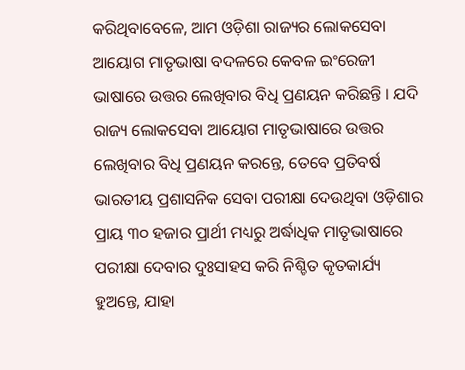କରିଥିବାବେଳେ, ଆମ ଓଡ଼ିଶା ରାଜ୍ୟର ଲୋକସେବା ଆୟୋଗ ମାତୃଭାଷା ବଦଳରେ କେବଳ ଇଂରେଜୀ ଭାଷାରେ ଉତ୍ତର ଲେଖିବାର ବିଧି ପ୍ରଣୟନ କରିଛନ୍ତି । ଯଦି ରାଜ୍ୟ ଲୋକସେବା ଆୟୋଗ ମାତୃଭାଷାରେ ଉତ୍ତର ଲେଖିବାର ବିଧି ପ୍ରଣୟନ କରନ୍ତେ, ତେବେ ପ୍ରତିବର୍ଷ ଭାରତୀୟ ପ୍ରଶାସନିକ ସେବା ପରୀକ୍ଷା ଦେଉଥିବା ଓଡ଼ିଶାର ପ୍ରାୟ ୩୦ ହଜାର ପ୍ରାର୍ଥୀ ମଧ୍ୟରୁ ଅର୍ଦ୍ଧାଧିକ ମାତୃଭାଷାରେ ପରୀକ୍ଷା ଦେବାର ଦୁଃସାହସ କରି ନିଶ୍ଚିତ କୃତକାର୍ଯ୍ୟ ହୁଅନ୍ତେ, ଯାହା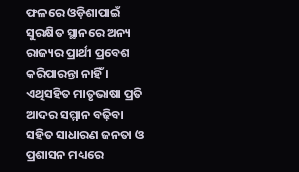ଫଳରେ ଓଡ଼ିଶାପାଇଁ ସୁରକ୍ଷିତ ସ୍ଥାନରେ ଅନ୍ୟ ରାଜ୍ୟର ପ୍ରାର୍ଥୀ ପ୍ରବେଶ କରିପାରନ୍ତା ନାହିଁ । ଏଥିସହିତ ମାତୃଭାଷା ପ୍ରତି ଆଦର ସମ୍ମାନ ବଢ଼ିବା ସହିତ ସାଧାରଣ ଜନତା ଓ ପ୍ରଶାସନ ମଧ୍ୟରେ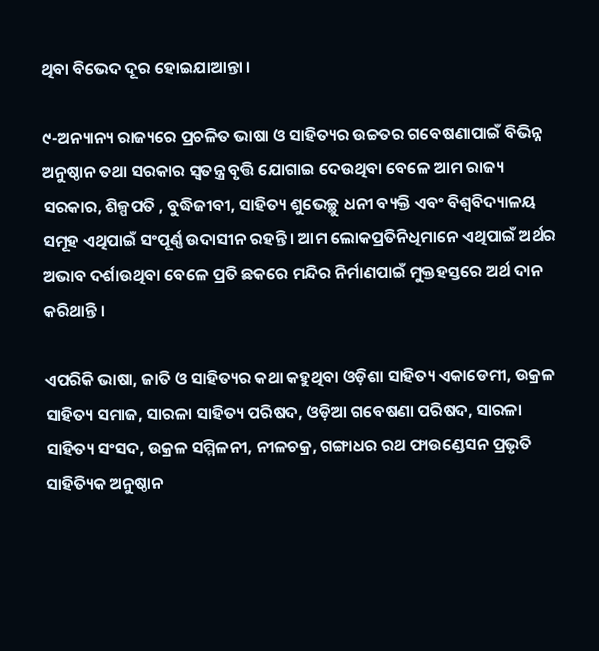ଥିବା ବିଭେଦ ଦୂର ହୋଇଯାଆନ୍ତା ।

୯-ଅନ୍ୟାନ୍ୟ ରାଜ୍ୟରେ ପ୍ରଚଳିତ ଭାଷା ଓ ସାହିତ୍ୟର ଉଚ୍ଚତର ଗବେଷଣାପାଇଁ ବିଭିନ୍ନ ଅନୁଷ୍ଠାନ ତଥା ସରକାର ସ୍ୱତନ୍ତ୍ର ବୃତ୍ତି ଯୋଗାଇ ଦେଉଥିବା ବେଳେ ଆମ ରାଜ୍ୟ ସରକାର, ଶିଳ୍ପପତି , ବୁଦ୍ଧିଜୀବୀ, ସାହିତ୍ୟ ଶୁଭେଚ୍ଛୁ ଧନୀ ବ୍ୟକ୍ତି ଏବଂ ବିଶ୍ୱବିଦ୍ୟାଳୟ ସମୂହ ଏଥିପାଇଁ ସଂପୂର୍ଣ୍ଣ ଉଦାସୀନ ରହନ୍ତି । ଆମ ଲୋକପ୍ରତିନିଧିମାନେ ଏଥିପାଇଁ ଅର୍ଥର ଅଭାବ ଦର୍ଶାଉଥିବା ବେଳେ ପ୍ରତି ଛକରେ ମନ୍ଦିର ନିର୍ମାଣପାଇଁ ମୁକ୍ତହସ୍ତରେ ଅର୍ଥ ଦାନ କରିଥାନ୍ତି ।

ଏପରିକି ଭାଷା, ଜାତି ଓ ସାହିତ୍ୟର କଥା କହୁଥିବା ଓଡ଼ିଶା ସାହିତ୍ୟ ଏକାଡେମୀ, ଉକ୍ରଳ ସାହିତ୍ୟ ସମାଜ, ସାରଳା ସାହିତ୍ୟ ପରିଷଦ, ଓଡ଼ିଆ ଗବେଷଣା ପରିଷଦ, ସାରଳା ସାହିତ୍ୟ ସଂସଦ, ଉକ୍ରଳ ସମ୍ମିଳନୀ, ନୀଳଚକ୍ର, ଗଙ୍ଗାଧର ରଥ ଫାଉଣ୍ଡେସନ ପ୍ରଭୃତି ସାହିତ୍ୟିକ ଅନୁଷ୍ଠାନ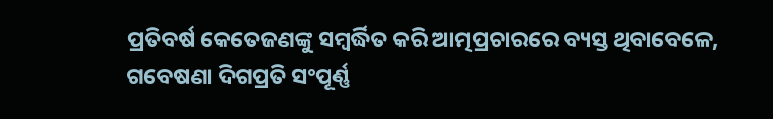ପ୍ରତିବର୍ଷ କେତେଜଣଙ୍କୁ ସମ୍ବର୍ଦ୍ଧିତ କରି ଆତ୍ମପ୍ରଚାରରେ ବ୍ୟସ୍ତ ଥିବାବେଳେ, ଗବେଷଣା ଦିଗପ୍ରତି ସଂପୂର୍ଣ୍ଣ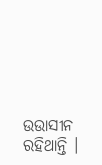ଉଉାସୀନ ରହିଥାନ୍ତି ।